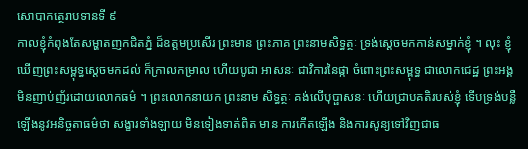សោបាកត្ថេរាបទានទី ៩
កាលខ្ញុំកំពុងតែសម្ហាតញកជិតភ្នំ ដ៏ឧត្តមប្រសើរ ព្រះមាន ព្រះភាគ ព្រះនាមសិទ្ធត្ថៈ ទ្រង់ស្តេចមកកាន់សម្នាក់ខ្ញុំ ។ លុះ ខ្ញុំឃើញព្រះសម្ពុទ្ធស្តេចមកដល់ ក៏ក្រាលកម្រាល ហើយបូជា អាសនៈ ជាវិការនៃផ្កា ចំពោះព្រះសម្ពុទ្ធ ជាលោកជេដ្ឋ ព្រះអង្គ មិនញាប់ញ័រដោយលោកធម៌ ។ ព្រះលោកនាយក ព្រះនាម សិទ្ធត្ថៈ គង់លើបុប្ផាសនៈ ហើយជ្រាបគតិរបស់ខ្ញុំ ទើបទ្រង់បន្លឺ ឡើងនូវអនិច្ចតាធម៌ថា សង្ខារទាំងឡាយ មិនទៀងទាត់ពិត មាន ការកើតឡើង និងការសូន្យទៅវិញជាធ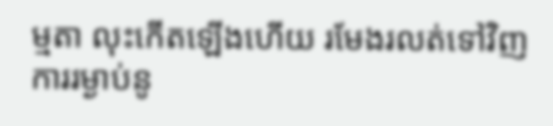ម្មតា លុះកើតឡើងហើយ រមែងរលត់ទៅវិញ ការរម្ងាប់នូ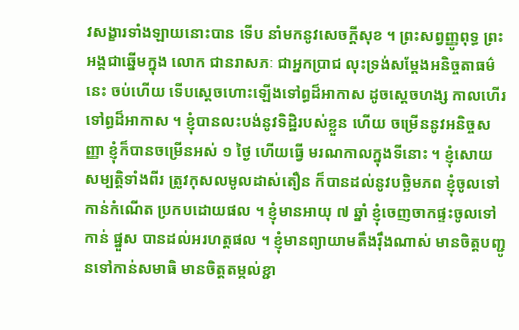វសង្ខារទាំងឡាយនោះបាន ទើប នាំមកនូវសេចក្តីសុខ ។ ព្រះសព្វញ្ញូពុទ្ធ ព្រះអង្គជាឆ្នើមក្នុង លោក ជានរាសភៈ ជាអ្នកប្រាជ លុះទ្រង់សម្តែងអនិច្ចតាធម៌នេះ ចប់ហើយ ទើបស្តេចហោះឡើងទៅព្ធដ៏អាកាស ដូចស្តេចហង្ស កាលហើរទៅព្ធដ៏អាកាស ។ ខ្ញុំបានលះបង់នូវទិដ្ឋិរបស់ខ្លួន ហើយ ចម្រើននូវអនិច្ចសញ្ញា ខ្ញុំក៏បានចម្រើនអស់ ១ ថ្ងៃ ហើយធ្វើ មរណកាលក្នុងទីនោះ ។ ខ្ញុំសោយសម្បត្តិទាំងពីរ ត្រូវកុសលមូលដាស់តឿន ក៏បានដល់នូវបច្ឆិមភព ខ្ញុំចូលទៅកាន់កំណើត ប្រកបដោយផល ។ ខ្ញុំមានអាយុ ៧ ឆ្នាំ ខ្ញុំចេញចាកផ្ទះចូលទៅកាន់ ផ្នួស បានដល់អរហត្តផល ។ ខ្ញុំមានព្យាយាមតឹងរុឹងណាស់ មានចិត្តបញ្ជូនទៅកាន់សមាធិ មានចិត្តតម្កល់ខ្ជា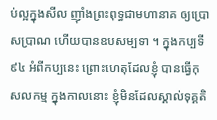ប់ល្អក្នុងសីល ញ៉ាំងព្រះពុទ្ធជាមហានាគ ឲ្យប្រោសប្រាណ ហើយបានឧបសម្បទា ។ ក្នុងកប្បទី ៩៤ អំពីកប្បនេះ ព្រោះហេតុដែលខ្ញុំ បានធ្វើកុសលកម្ម ក្នុងកាលនោះ ខ្ញុំមិនដែលស្គាល់ទុគ្គតិ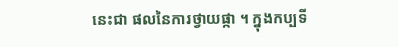នេះជា ផលនៃការថ្វាយផ្កា ។ ក្នុងកប្បទី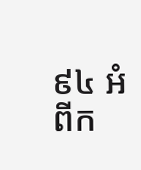៩៤ អំពីក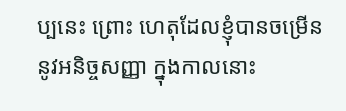ប្បនេះ ព្រោះ ហេតុដែលខ្ញុំបានចម្រើននូវអនិច្ចសញ្ញា ក្នុងកាលនោះ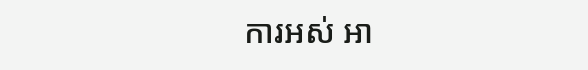ការអស់ អា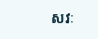សវៈ